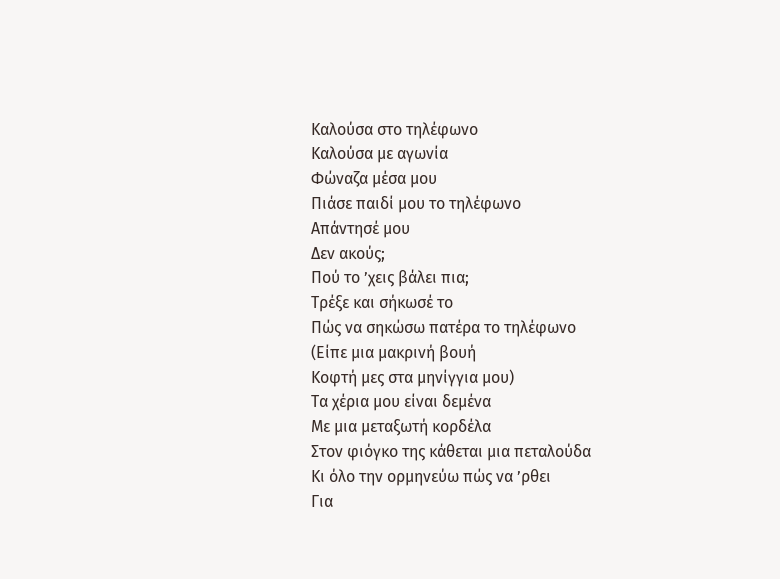Καλούσα στο τηλέφωνο
Καλούσα με αγωνία
Φώναζα μέσα μου
Πιάσε παιδί μου το τηλέφωνο
Απάντησέ μου
Δεν ακούς;
Πού το ’χεις βάλει πια;
Τρέξε και σήκωσέ το
Πώς να σηκώσω πατέρα το τηλέφωνο
(Είπε μια μακρινή βουή
Κοφτή μες στα μηνίγγια μου)
Τα χέρια μου είναι δεμένα
Με μια μεταξωτή κορδέλα
Στον φιόγκο της κάθεται μια πεταλούδα
Κι όλο την ορμηνεύω πώς να ’ρθει
Για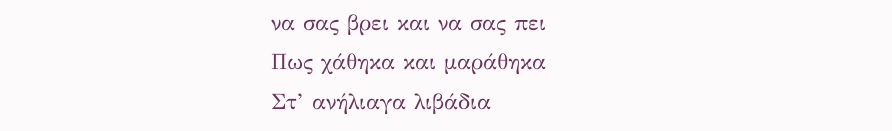να σας βρει και να σας πει
Πως χάθηκα και μαράθηκα
Στ’ ανήλιαγα λιβάδια